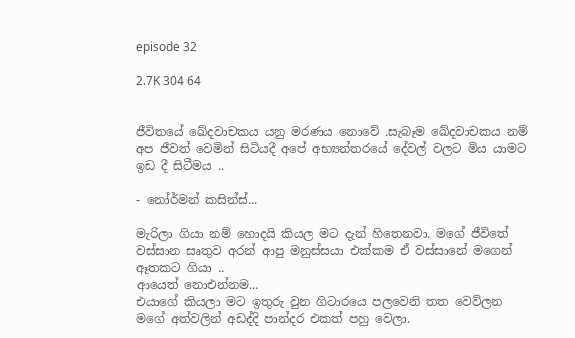episode 32

2.7K 304 64


ජීවිතයේ ඛේදවාචකය යනු මරණය නොවේ .සැබෑම ඛේදවාචකය නම් අප ජීවත් වෙමින් සිටියදී අපේ අභ්‍යන්තරයේ දේවල් වලට මිය යාමට ඉඩ දී සිටීමය ..

- නෝර්මන් කසින්ස්...

මැරිලා ගියා නම් හොදයි කියල මට දැන් හිතෙනවා. මගේ ජීවිතේ වස්සාන සෘතුව අරන් ආපු මනුස්සයා එක්කම ඒ වස්සානේ මගෙන් ඈතකට ගියා ..
ආයෙත් නොඑන්නම...
එයාගේ කියලා මට ඉතුරු වුන ගිටාරයෙ පලවෙනි තත වෙව්ලන මගේ අත්වලින් අඩද්දි පාන්දර එකත් පහු වෙලා.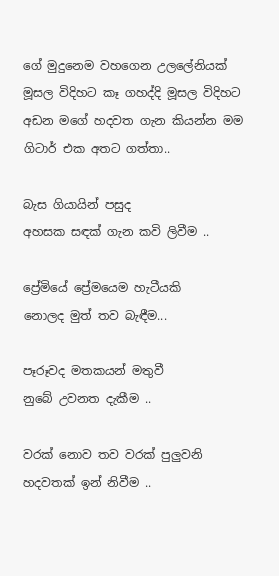ගේ මුදුනෙම වහගෙන උලලේනියක් මූසල විදිහට කෑ ගහද්දි මූසල විදිහට අඩන මගේ හදවත ගැන කියන්න මම ගිටාර් එක අතට ගත්තා..

බැස ගියායින් පසුද
අහසක සඳක් ගැන කවි ලිවීම ..

ප්‍රේමියේ ප්‍රේමයෙම හැටීයකි
නොලද මුත් තව බැඳීම...

පෑරූවද මතකයන් මතුවී
නුබේ උවනත දැකීම ..

වරක් නොව තව වරක් පුලුවනි හදවතක් ඉන් නිවීම ..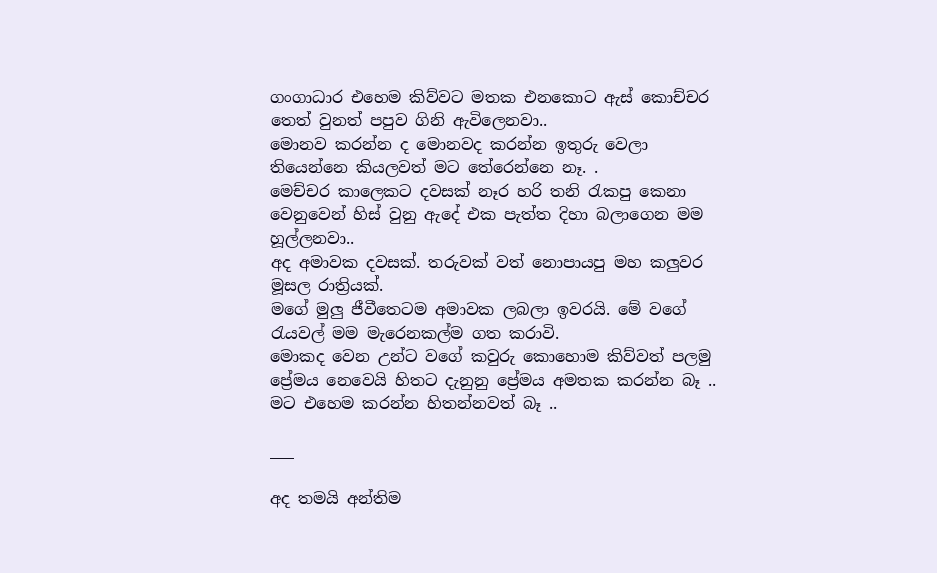ගංගාධාර එහෙම කිව්වට මතක එනකොට ඇස් කොච්චර තෙත් වුනත් පපුව ගිනි ඇවිලෙනවා..
මොනව කරන්න ද මොනවද කරන්න ඉතුරු වෙලා තියෙන්නෙ කියලවත් මට තේරෙන්නෙ නෑ. .
මෙච්චර කාලෙකට දවසක් නෑර හරි තනි රැකපු කෙනා වෙනුවෙන් හිස් වුනු ඇදේ එක පැත්ත දිහා බලාගෙන මම හූල්ලනවා..
අද අමාවක දවසක්. තරුවක් වත් නොපායපු මහ කලුවර මූසල රාත්‍රියක්.
මගේ මුලු ජීවීතෙටම අමාවක ලබලා ඉවරයි. මේ වගේ රැයවල් මම මැරෙනකල්ම ගත කරාවි.
මොකද වෙන උන්ට වගේ කවුරු කොහොම කිව්වත් පලමු ප්‍රේමය නෙවෙයි හිතට දැනුනු ප්‍රේමය අමතක කරන්න බෑ ..
මට එහෙම කරන්න හිතන්නවත් බෑ ..

___

අද තමයි අන්තිම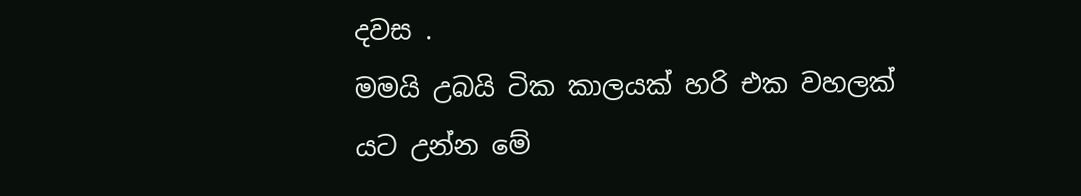දවස .
මමයි උබයි ටික කාලයක් හරි එක වහලක් යට උන්න මේ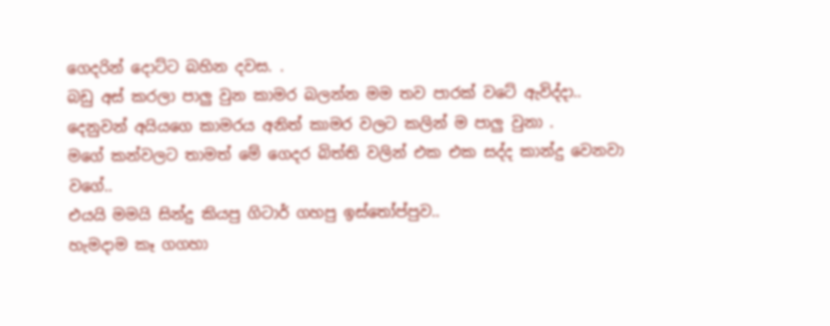ගෙදරින් දොට්ට බහින දවස. .
බඩු අස් කරලා පාලු වුන කාමර බලන්න මම තව පාරක් වටේ ඇවිද්දා..
දෙනුවන් අයියගෙ කාමරය අනිත් කාමර වලට කලින් ම පාලු වුනා .
මගේ කන්වලට තාමත් මේ ගෙදර බිත්ති වලින් එක එක සද්ද කාන්දු වෙනවා වගේ..
එයයි මමයි සින්දු කියපු ගිටාර් ගහපු ඉස්තෝප්පුව..
හැමදාම කෑ ගගහා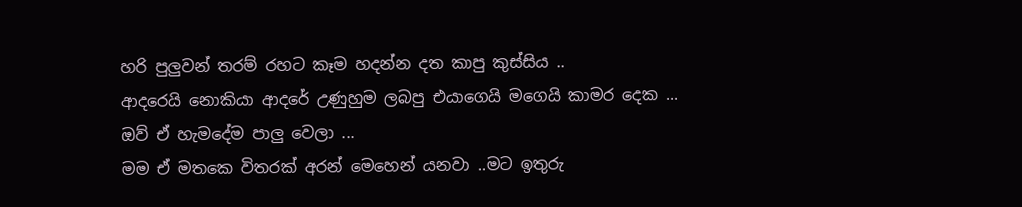හරි පුලුවන් තරම් රහට කෑම හදන්න දත කාපු කුස්සිය ..
ආදරෙයි නොකියා ආදරේ උණුහුම ලබපු එයාගෙයි මගෙයි කාමර දෙක ...
ඔව් ඒ හැමදේම පාලු වෙලා ...
මම ඒ මතකෙ විතරක් අරන් මෙහෙන් යනවා ..මට ඉතුරු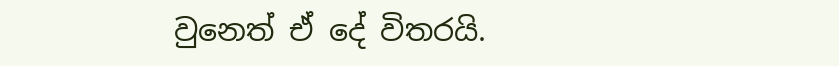වුනෙත් ඒ දේ විතරයි.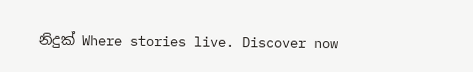නිදුක් Where stories live. Discover now